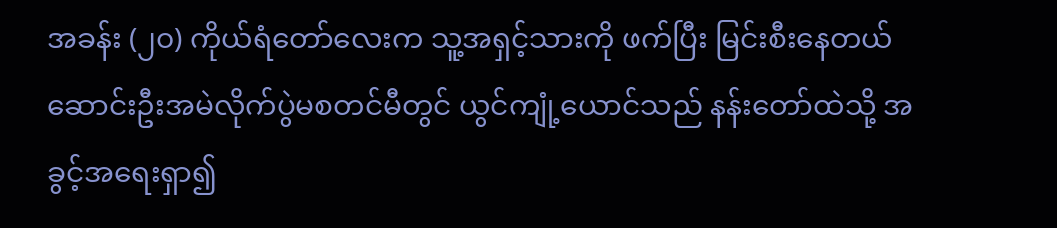အခန်း (၂၀) ကိုယ်ရံတော်လေးက သူ့အရှင့်သားကို ဖက်ပြီး မြင်းစီးနေတယ်
ဆောင်းဦးအမဲလိုက်ပွဲမစတင်မီတွင် ယွင်ကျုံ့ယောင်သည် နန်းတော်ထဲသို့ အခွင့်အရေးရှာ၍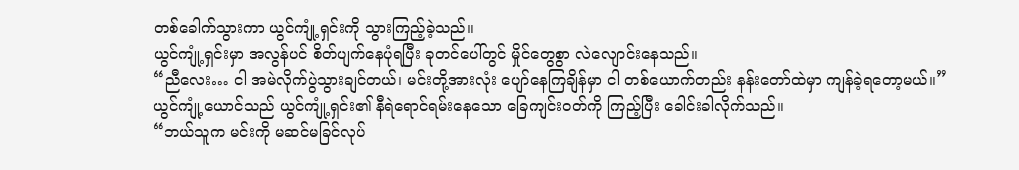တစ်ခေါက်သွားကာ ယွင်ကျုံ့ရှင်းကို သွားကြည့်ခဲ့သည်။
ယွင်ကျုံ့ရှင်းမှာ အလွန်ပင် စိတ်ပျက်နေပုံရပြီး ခုတင်ပေါ်တွင် မှိုင်တွေစွာ လဲလျောင်းနေသည်။
“ညီလေး… ငါ အမဲလိုက်ပွဲသွားချင်တယ်၊ မင်းတို့အားလုံး ပျော်နေကြချိန်မှာ ငါ တစ်ယောက်တည်း နန်းတော်ထဲမှာ ကျန်ခဲ့ရတော့မယ်။”
ယွင်ကျုံ့ယောင်သည် ယွင်ကျုံ့ရှင်း၏ နီရဲရောင်ရမ်းနေသော ခြေကျင်းဝတ်ကို ကြည့်ပြီး ခေါင်းခါလိုက်သည်။
“ဘယ်သူက မင်းကို မဆင်မခြင်လုပ်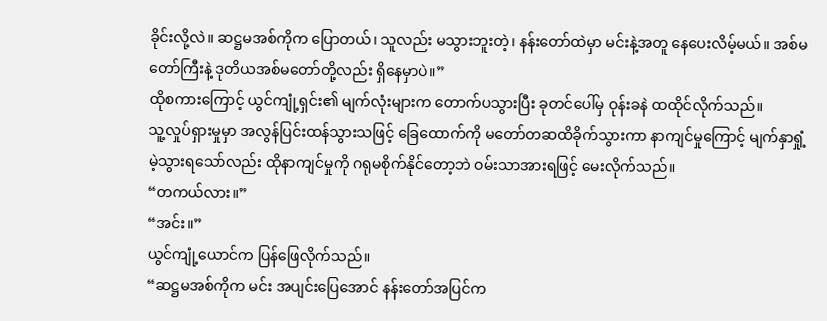ခိုင်းလို့လဲ။ ဆဋ္ဌမအစ်ကိုက ပြောတယ်၊ သူလည်း မသွားဘူးတဲ့၊ နန်းတော်ထဲမှာ မင်းနဲ့အတူ နေပေးလိမ့်မယ်။ အစ်မတော်ကြီးနဲ့ ဒုတိယအစ်မတော်တို့လည်း ရှိနေမှာပဲ။”
ထိုစကားကြောင့် ယွင်ကျုံ့ရှင်း၏ မျက်လုံးများက တောက်ပသွားပြီး ခုတင်ပေါ်မှ ဝုန်းခနဲ ထထိုင်လိုက်သည်။
သူ့လှုပ်ရှားမှုမှာ အလွန်ပြင်းထန်သွားသဖြင့် ခြေထောက်ကို မတော်တဆထိခိုက်သွားကာ နာကျင်မှုကြောင့် မျက်နှာရှုံ့မဲ့သွားရသော်လည်း ထိုနာကျင်မှုကို ဂရုမစိုက်နိုင်တော့ဘဲ ဝမ်းသာအားရဖြင့် မေးလိုက်သည်။
“တကယ်လား။”
“အင်း။”
ယွင်ကျုံ့ယောင်က ပြန်ဖြေလိုက်သည်။
“ဆဋ္ဌမအစ်ကိုက မင်း အပျင်းပြေအောင် နန်းတော်အပြင်က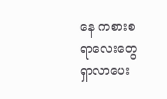နေ ကစားစရာလေးတွေ ရှာလာပေး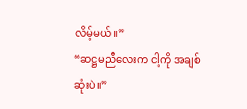လိမ့်မယ်။”
“ဆဋ္ဌမညီလေးက ငါ့ကို အချစ်ဆုံးပဲ။”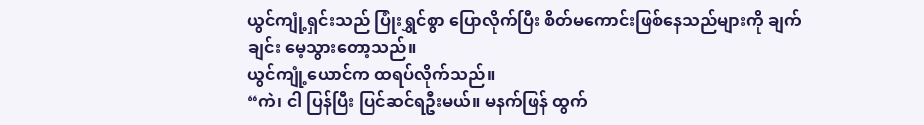ယွင်ကျုံ့ရှင်းသည် ပြုံးရွှင်စွာ ပြောလိုက်ပြီး စိတ်မကောင်းဖြစ်နေသည်များကို ချက်ချင်း မေ့သွားတော့သည်။
ယွင်ကျုံ့ယောင်က ထရပ်လိုက်သည်။
“ကဲ၊ ငါ ပြန်ပြီး ပြင်ဆင်ရဦးမယ်။ မနက်ဖြန် ထွက်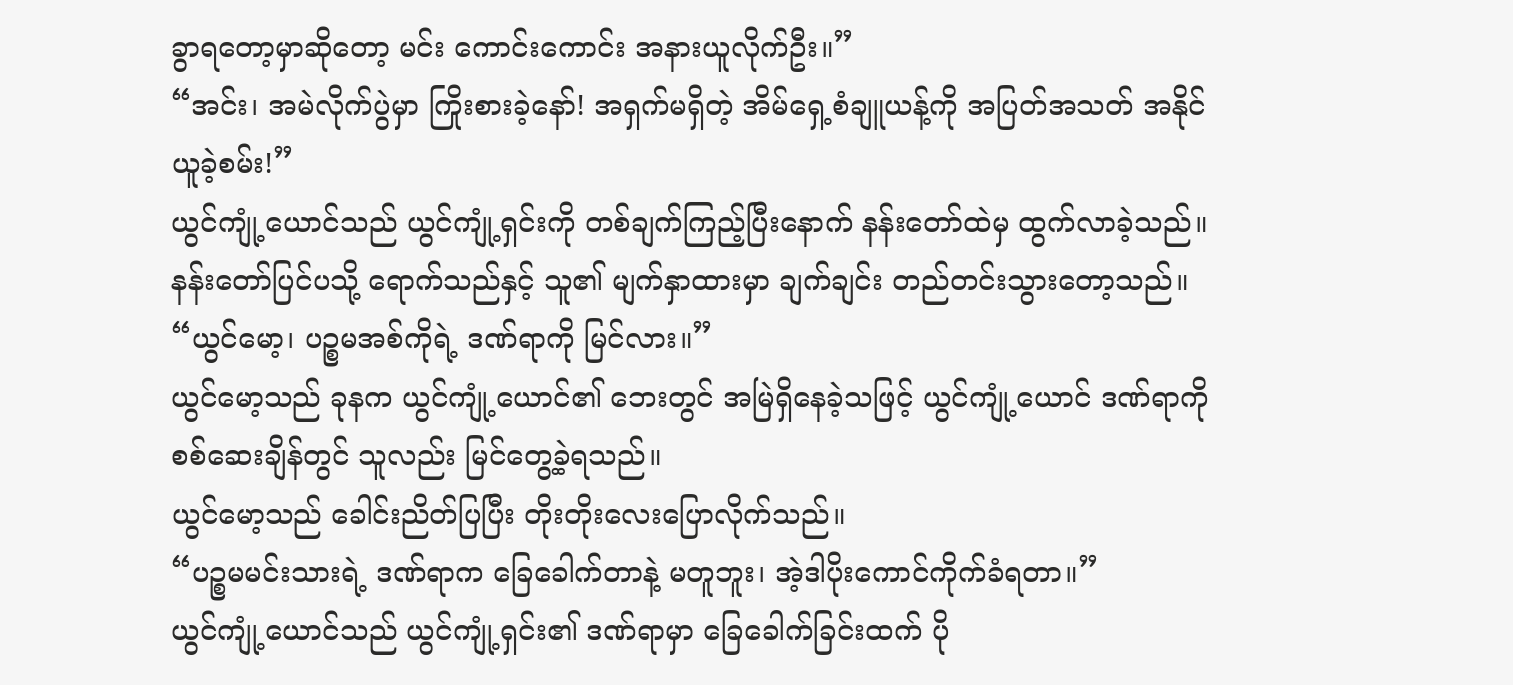ခွာရတော့မှာဆိုတော့ မင်း ကောင်းကောင်း အနားယူလိုက်ဦး။”
“အင်း၊ အမဲလိုက်ပွဲမှာ ကြိုးစားခဲ့နော်! အရှက်မရှိတဲ့ အိမ်ရှေ့စံချူယန့်ကို အပြတ်အသတ် အနိုင်ယူခဲ့စမ်း!”
ယွင်ကျုံ့ယောင်သည် ယွင်ကျုံ့ရှင်းကို တစ်ချက်ကြည့်ပြီးနောက် နန်းတော်ထဲမှ ထွက်လာခဲ့သည်။ နန်းတော်ပြင်ပသို့ ရောက်သည်နှင့် သူ၏ မျက်နှာထားမှာ ချက်ချင်း တည်တင်းသွားတော့သည်။
“ယွင်မော့၊ ပဉ္စမအစ်ကိုရဲ့ ဒဏ်ရာကို မြင်လား။”
ယွင်မော့သည် ခုနက ယွင်ကျုံ့ယောင်၏ ဘေးတွင် အမြဲရှိနေခဲ့သဖြင့် ယွင်ကျုံ့ယောင် ဒဏ်ရာကို စစ်ဆေးချိန်တွင် သူလည်း မြင်တွေ့ခဲ့ရသည်။
ယွင်မော့သည် ခေါင်းညိတ်ပြပြီး တိုးတိုးလေးပြောလိုက်သည်။
“ပဉ္စမမင်းသားရဲ့ ဒဏ်ရာက ခြေခေါက်တာနဲ့ မတူဘူး၊ အဲ့ဒါပိုးကောင်ကိုက်ခံရတာ။”
ယွင်ကျုံ့ယောင်သည် ယွင်ကျုံ့ရှင်း၏ ဒဏ်ရာမှာ ခြေခေါက်ခြင်းထက် ပို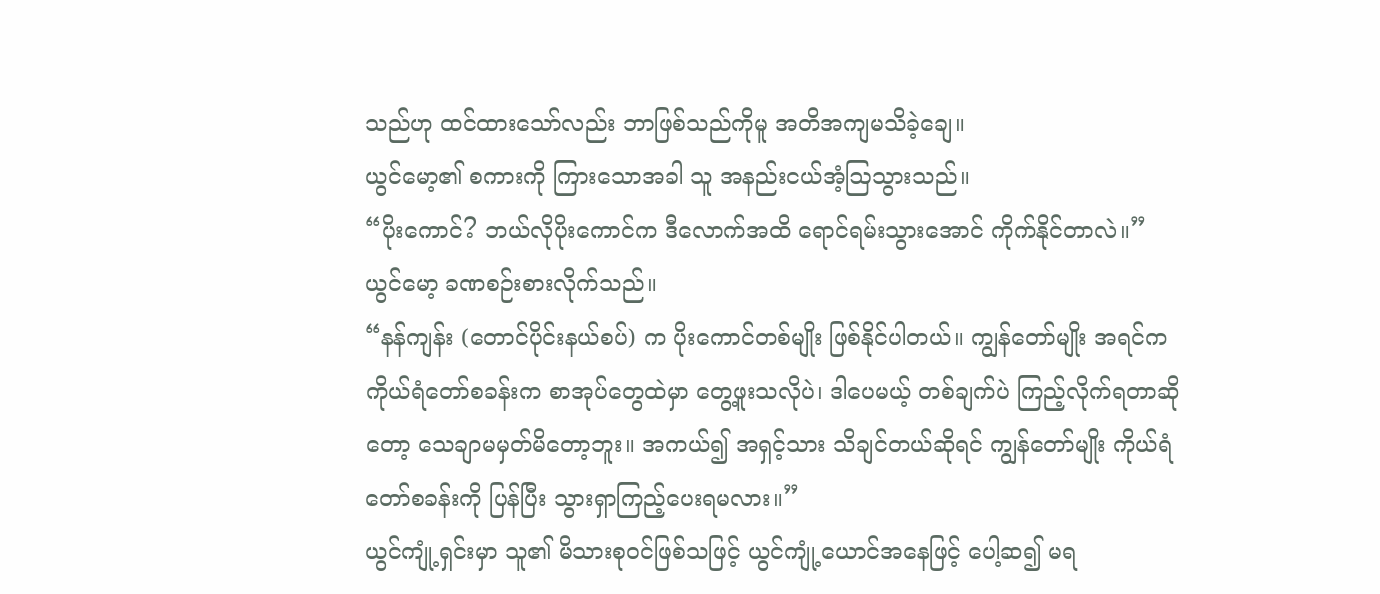သည်ဟု ထင်ထားသော်လည်း ဘာဖြစ်သည်ကိုမူ အတိအကျမသိခဲ့ချေ။
ယွင်မော့၏ စကားကို ကြားသောအခါ သူ အနည်းငယ်အံ့ဩသွားသည်။
“ပိုးကောင်? ဘယ်လိုပိုးကောင်က ဒီလောက်အထိ ရောင်ရမ်းသွားအောင် ကိုက်နိုင်တာလဲ။”
ယွင်မော့ ခဏစဉ်းစားလိုက်သည်။
“နန်ကျန်း (တောင်ပိုင်းနယ်စပ်) က ပိုးကောင်တစ်မျိုး ဖြစ်နိုင်ပါတယ်။ ကျွန်တော်မျိုး အရင်က ကိုယ်ရံတော်စခန်းက စာအုပ်တွေထဲမှာ တွေ့ဖူးသလိုပဲ၊ ဒါပေမယ့် တစ်ချက်ပဲ ကြည့်လိုက်ရတာဆိုတော့ သေချာမမှတ်မိတော့ဘူး။ အကယ်၍ အရှင့်သား သိချင်တယ်ဆိုရင် ကျွန်တော်မျိုး ကိုယ်ရံတော်စခန်းကို ပြန်ပြီး သွားရှာကြည့်ပေးရမလား။”
ယွင်ကျုံ့ရှင်းမှာ သူ၏ မိသားစုဝင်ဖြစ်သဖြင့် ယွင်ကျုံ့ယောင်အနေဖြင့် ပေါ့ဆ၍ မရ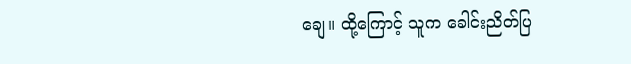ချေ။ ထို့ကြောင့် သူက ခေါင်းညိတ်ပြ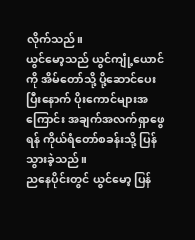လိုက်သည်။
ယွင်မော့သည် ယွင်ကျုံ့ယောင်ကို အိမ်တော်သို့ ပို့ဆောင်ပေးပြီးနောက် ပိုးကောင်များအကြောင်း အချက်အလက်ရှာဖွေရန် ကိုယ်ရံတော်စခန်းသို့ ပြန်သွားခဲ့သည်။
ညနေပိုင်းတွင် ယွင်မော့ ပြန်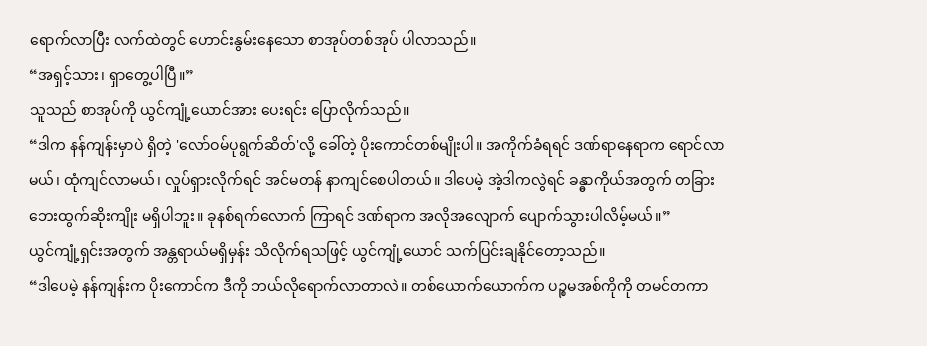ရောက်လာပြီး လက်ထဲတွင် ဟောင်းနွမ်းနေသော စာအုပ်တစ်အုပ် ပါလာသည်။
“အရှင့်သား၊ ရှာတွေ့ပါပြီ။”
သူသည် စာအုပ်ကို ယွင်ကျုံ့ယောင်အား ပေးရင်း ပြောလိုက်သည်။
“ဒါက နန်ကျန်းမှာပဲ ရှိတဲ့ 'လော်ဝမ်ပုရွက်ဆိတ်'လို့ ခေါ်တဲ့ ပိုးကောင်တစ်မျိုးပါ။ အကိုက်ခံရရင် ဒဏ်ရာနေရာက ရောင်လာမယ်၊ ထုံကျင်လာမယ်၊ လှုပ်ရှားလိုက်ရင် အင်မတန် နာကျင်စေပါတယ်။ ဒါပေမဲ့ အဲ့ဒါကလွဲရင် ခန္ဓာကိုယ်အတွက် တခြားဘေးထွက်ဆိုးကျိုး မရှိပါဘူး။ ခုနစ်ရက်လောက် ကြာရင် ဒဏ်ရာက အလိုအလျောက် ပျောက်သွားပါလိမ့်မယ်။”
ယွင်ကျုံ့ရှင်းအတွက် အန္တရာယ်မရှိမှန်း သိလိုက်ရသဖြင့် ယွင်ကျုံ့ယောင် သက်ပြင်းချနိုင်တော့သည်။
“ဒါပေမဲ့ နန်ကျန်းက ပိုးကောင်က ဒီကို ဘယ်လိုရောက်လာတာလဲ။ တစ်ယောက်ယောက်က ပဉ္စမအစ်ကိုကို တမင်တကာ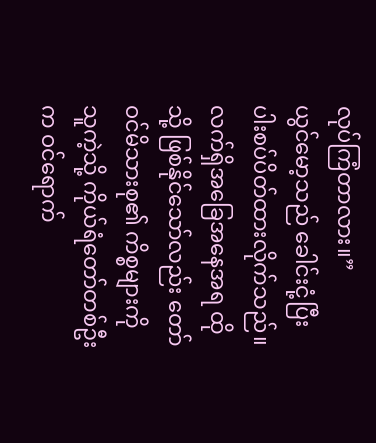လုပ်ကြံတာလား။”
ယွင်မော့သည် ခေါင်းငုံ့ပြီး ပါးစပ်ပိတ်ထားလိုက်သည်။ လက်ရှိအခြေအနေအရ ထိုသို့ ဖြစ်နိုင်သော်လည်း တော်ဝင်မိသားစု၏ ကိစ္စများကို သူကဲ့သို့ ကိုယ်ရံတော်တစ်ဦးက ဝင်ရောက်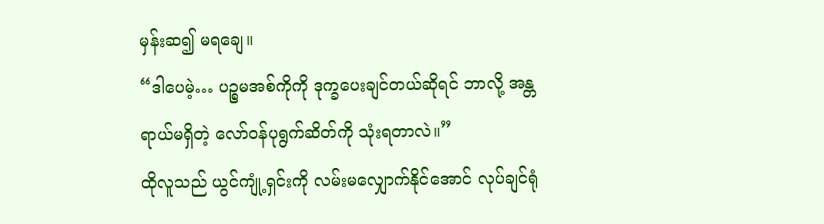မှန်းဆ၍ မရချေ။
“ဒါပေမဲ့… ပဉ္စမအစ်ကိုကို ဒုက္ခပေးချင်တယ်ဆိုရင် ဘာလို့ အန္တရာယ်မရှိတဲ့ လော်ဝန်ပုရွက်ဆိတ်ကို သုံးရတာလဲ။”
ထိုလူသည် ယွင်ကျုံ့ရှင်းကို လမ်းမလျှောက်နိုင်အောင် လုပ်ချင်ရုံ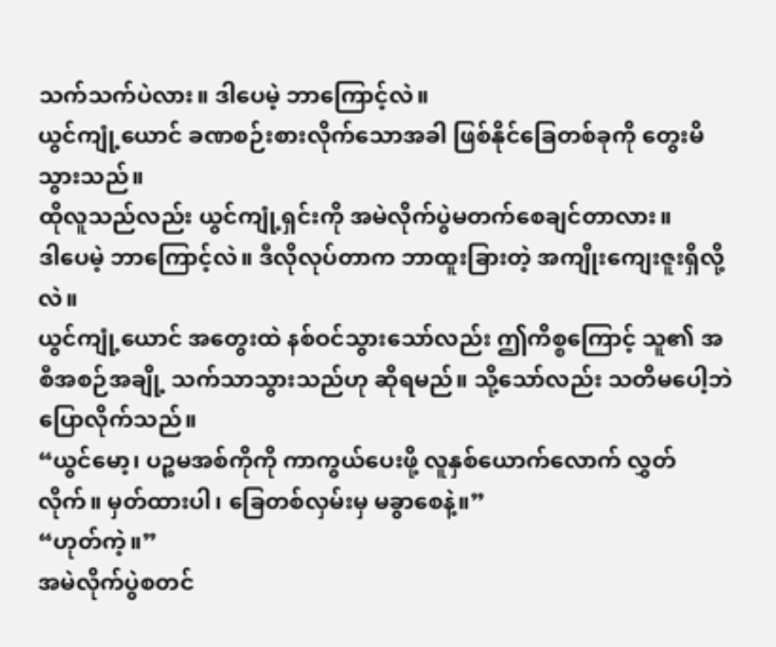သက်သက်ပဲလား။ ဒါပေမဲ့ ဘာကြောင့်လဲ။
ယွင်ကျုံ့ယောင် ခဏစဉ်းစားလိုက်သောအခါ ဖြစ်နိုင်ခြေတစ်ခုကို တွေးမိသွားသည်။
ထိုလူသည်လည်း ယွင်ကျုံ့ရှင်းကို အမဲလိုက်ပွဲမတက်စေချင်တာလား။
ဒါပေမဲ့ ဘာကြောင့်လဲ။ ဒီလိုလုပ်တာက ဘာထူးခြားတဲ့ အကျိုးကျေးဇူးရှိလို့လဲ။
ယွင်ကျုံ့ယောင် အတွေးထဲ နစ်ဝင်သွားသော်လည်း ဤကိစ္စကြောင့် သူ၏ အစီအစဉ်အချို့ သက်သာသွားသည်ဟု ဆိုရမည်။ သို့သော်လည်း သတိမပေါ့ဘဲ ပြောလိုက်သည်။
“ယွင်မော့၊ ပဉ္စမအစ်ကိုကို ကာကွယ်ပေးဖို့ လူနှစ်ယောက်လောက် လွှတ်လိုက်။ မှတ်ထားပါ၊ ခြေတစ်လှမ်းမှ မခွာစေနဲ့။”
“ဟုတ်ကဲ့။”
အမဲလိုက်ပွဲစတင်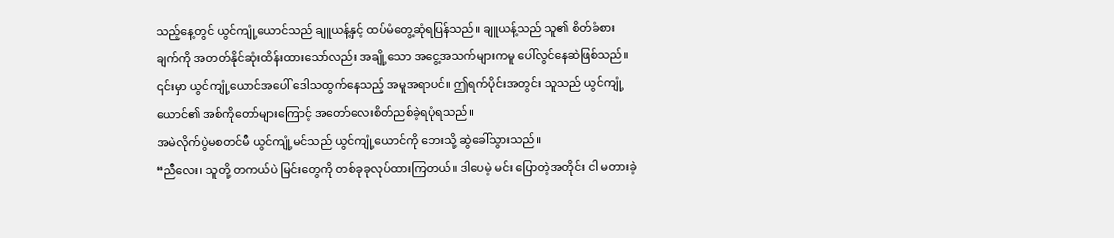သည့်နေ့တွင် ယွင်ကျုံ့ယောင်သည် ချူယန့်နှင့် ထပ်မံတွေ့ဆုံရပြန်သည်။ ချူယန့်သည် သူ၏ စိတ်ခံစားချက်ကို အတတ်နိုင်ဆုံးထိန်းထားသော်လည်း အချို့သော အငွေ့အသက်များကမူ ပေါ်လွင်နေဆဲဖြစ်သည်။
၎င်းမှာ ယွင်ကျုံ့ယောင်အပေါ် ဒေါသထွက်နေသည့် အမူအရာပင်။ ဤရက်ပိုင်းအတွင်း သူသည် ယွင်ကျုံ့ယောင်၏ အစ်ကိုတော်များကြောင့် အတော်လေးစိတ်ညစ်ခဲ့ရပုံရသည်။
အမဲလိုက်ပွဲမစတင်မီ ယွင်ကျုံ့မင်သည် ယွင်ကျုံ့ယောင်ကို ဘေးသို့ ဆွဲခေါ်သွားသည်။
“ညီလေး၊ သူတို့ တကယ်ပဲ မြင်းတွေကို တစ်ခုခုလုပ်ထားကြတယ်။ ဒါပေမဲ့ မင်း ပြောတဲ့အတိုင်း ငါ မတားခဲ့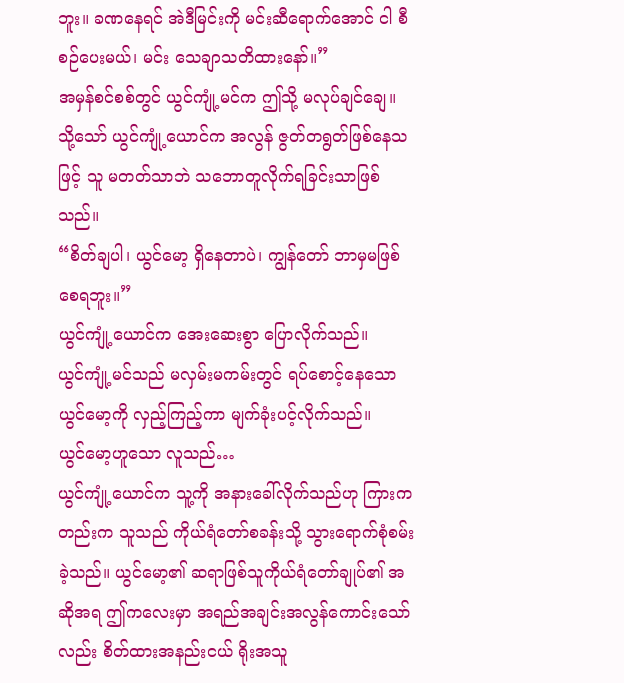ဘူး။ ခဏနေရင် အဲဒီမြင်းကို မင်းဆီရောက်အောင် ငါ စီစဉ်ပေးမယ်၊ မင်း သေချာသတိထားနော်။”
အမှန်စင်စစ်တွင် ယွင်ကျုံ့မင်က ဤသို့ မလုပ်ချင်ချေ။ သို့သော် ယွင်ကျုံ့ယောင်က အလွန် ဇွတ်တရွတ်ဖြစ်နေသဖြင့် သူ မတတ်သာဘဲ သဘောတူလိုက်ရခြင်းသာဖြစ်သည်။
“စိတ်ချပါ၊ ယွင်မော့ ရှိနေတာပဲ၊ ကျွန်တော် ဘာမှမဖြစ်စေရဘူး။”
ယွင်ကျုံ့ယောင်က အေးဆေးစွာ ပြောလိုက်သည်။
ယွင်ကျုံ့မင်သည် မလှမ်းမကမ်းတွင် ရပ်စောင့်နေသော ယွင်မော့ကို လှည့်ကြည့်ကာ မျက်ခုံးပင့်လိုက်သည်။
ယွင်မော့ဟူသော လူသည်…
ယွင်ကျုံ့ယောင်က သူ့ကို အနားခေါ်လိုက်သည်ဟု ကြားကတည်းက သူသည် ကိုယ်ရံတော်စခန်းသို့ သွားရောက်စုံစမ်းခဲ့သည်။ ယွင်မော့၏ ဆရာဖြစ်သူကိုယ်ရံတော်ချုပ်၏ အဆိုအရ ဤကလေးမှာ အရည်အချင်းအလွန်ကောင်းသော်လည်း စိတ်ထားအနည်းငယ် ရိုးအသူ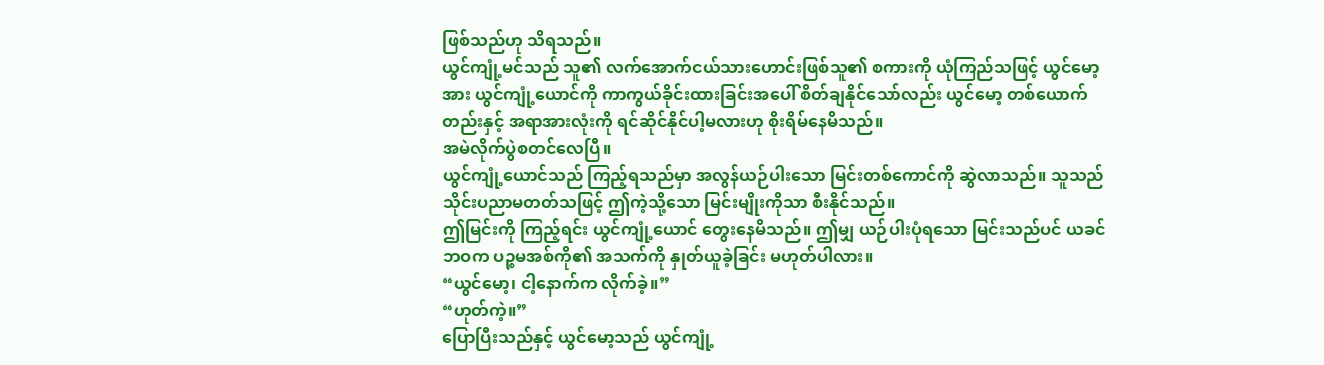ဖြစ်သည်ဟု သိရသည်။
ယွင်ကျုံ့မင်သည် သူ၏ လက်အောက်ငယ်သားဟောင်းဖြစ်သူ၏ စကားကို ယုံကြည်သဖြင့် ယွင်မော့အား ယွင်ကျုံ့ယောင်ကို ကာကွယ်ခိုင်းထားခြင်းအပေါ် စိတ်ချနိုင်သော်လည်း ယွင်မော့ တစ်ယောက်တည်းနှင့် အရာအားလုံးကို ရင်ဆိုင်နိုင်ပါ့မလားဟု စိုးရိမ်နေမိသည်။
အမဲလိုက်ပွဲစတင်လေပြီ။
ယွင်ကျုံ့ယောင်သည် ကြည့်ရသည်မှာ အလွန်ယဉ်ပါးသော မြင်းတစ်ကောင်ကို ဆွဲလာသည်။ သူသည် သိုင်းပညာမတတ်သဖြင့် ဤကဲ့သို့သော မြင်းမျိုးကိုသာ စီးနိုင်သည်။
ဤမြင်းကို ကြည့်ရင်း ယွင်ကျုံ့ယောင် တွေးနေမိသည်။ ဤမျှ ယဉ်ပါးပုံရသော မြင်းသည်ပင် ယခင်ဘဝက ပဉ္စမအစ်ကို၏ အသက်ကို နှုတ်ယူခဲ့ခြင်း မဟုတ်ပါလား။
“ယွင်မော့၊ ငါ့နောက်က လိုက်ခဲ့။”
“ဟုတ်ကဲ့။”
ပြောပြီးသည်နှင့် ယွင်မော့သည် ယွင်ကျုံ့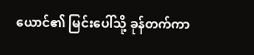ယောင်၏ မြင်းပေါ်သို့ ခုန်တက်ကာ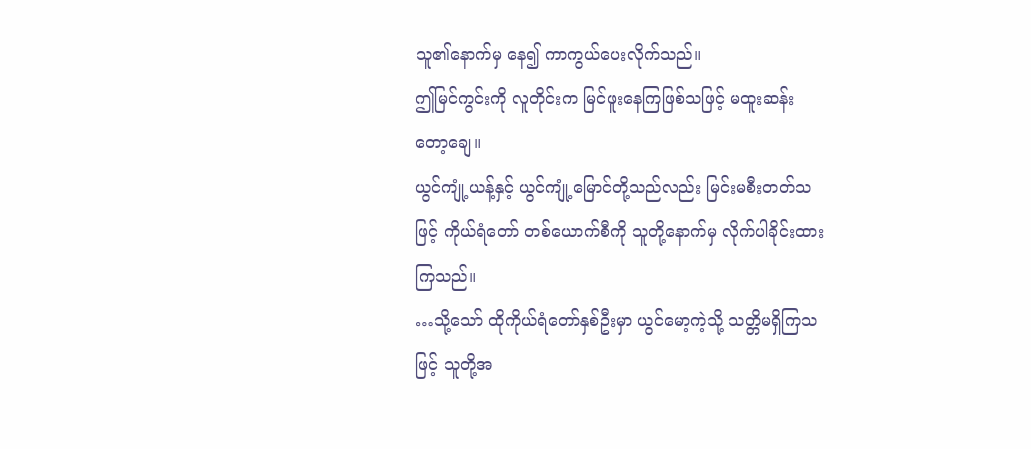သူ၏နောက်မှ နေ၍ ကာကွယ်ပေးလိုက်သည်။
ဤမြင်ကွင်းကို လူတိုင်းက မြင်ဖူးနေကြဖြစ်သဖြင့် မထူးဆန်းတော့ချေ။
ယွင်ကျုံ့ယန့်နှင့် ယွင်ကျုံ့မြောင်တို့သည်လည်း မြင်းမစီးတတ်သဖြင့် ကိုယ်ရံတော် တစ်ယောက်စီကို သူတို့နောက်မှ လိုက်ပါခိုင်းထားကြသည်။
…သို့သော် ထိုကိုယ်ရံတော်နှစ်ဦးမှာ ယွင်မော့ကဲ့သို့ သတ္တိမရှိကြသဖြင့် သူတို့အ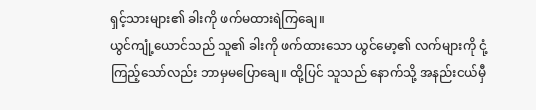ရှင့်သားများ၏ ခါးကို ဖက်မထားရဲကြချေ။
ယွင်ကျုံ့ယောင်သည် သူ၏ ခါးကို ဖက်ထားသော ယွင်မော့၏ လက်များကို ငုံ့ကြည့်သော်လည်း ဘာမှမပြောချေ။ ထို့ပြင် သူသည် နောက်သို့ အနည်းငယ်မှီ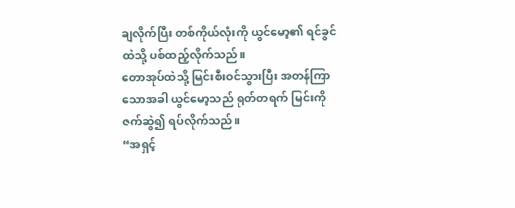ချလိုက်ပြီး တစ်ကိုယ်လုံးကို ယွင်မော့၏ ရင်ခွင်ထဲသို့ ပစ်ထည့်လိုက်သည်။
တောအုပ်ထဲသို့ မြင်းစီးဝင်သွားပြီး အတန်ကြာသောအခါ ယွင်မော့သည် ရုတ်တရက် မြင်းကို ဇက်ဆွဲ၍ ရပ်လိုက်သည်။
“အရှင့်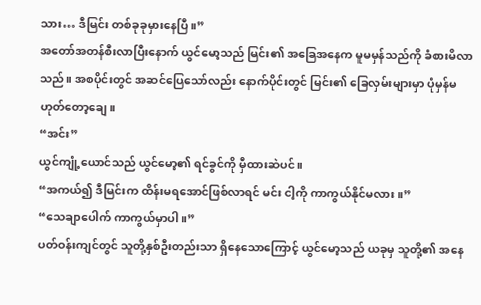သား… ဒီမြင်း တစ်ခုခုမှားနေပြီ။”
အတော်အတန်စီးလာပြီးနောက် ယွင်မော့သည် မြင်း၏ အခြေအနေက မူမမှန်သည်ကို ခံစားမိလာသည်။ အစပိုင်းတွင် အဆင်ပြေသော်လည်း နောက်ပိုင်းတွင် မြင်း၏ ခြေလှမ်းများမှာ ပုံမှန်မဟုတ်တော့ချေ။
“အင်း”
ယွင်ကျုံ့ယောင်သည် ယွင်မော့၏ ရင်ခွင်ကို မှီထားဆဲပင်။
“အကယ်၍ ဒီမြင်းက ထိန်းမရအောင်ဖြစ်လာရင် မင်း ငါ့ကို ကာကွယ်နိုင်မလား။”
“သေချာပေါက် ကာကွယ်မှာပါ။”
ပတ်ဝန်းကျင်တွင် သူတို့နှစ်ဦးတည်းသာ ရှိနေသောကြောင့် ယွင်မော့သည် ယခုမှ သူတို့၏ အနေ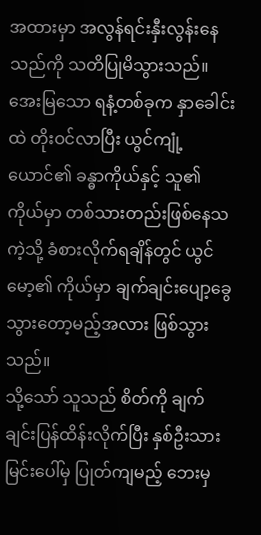အထားမှာ အလွန်ရင်းနှီးလွန်းနေသည်ကို သတိပြုမိသွားသည်။
အေးမြသော ရနံ့တစ်ခုက နှာခေါင်းထဲ တိုးဝင်လာပြီး ယွင်ကျုံ့ယောင်၏ ခန္ဓာကိုယ်နှင့် သူ၏ကိုယ်မှာ တစ်သားတည်းဖြစ်နေသကဲ့သို့ ခံစားလိုက်ရချိန်တွင် ယွင်မော့၏ ကိုယ်မှာ ချက်ချင်းပျော့ခွေသွားတော့မည့်အလား ဖြစ်သွားသည်။
သို့သော် သူသည် စိတ်ကို ချက်ချင်းပြန်ထိန်းလိုက်ပြီး နှစ်ဦးသား မြင်းပေါ်မှ ပြုတ်ကျမည့် ဘေးမှ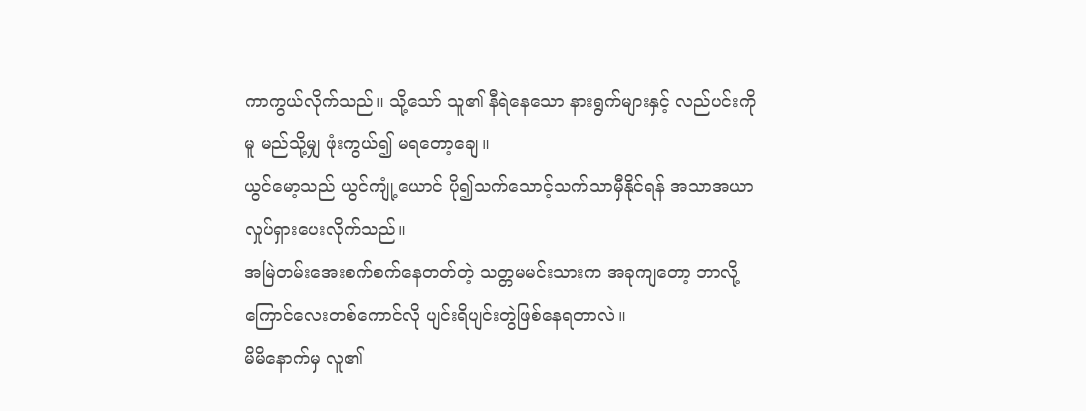ကာကွယ်လိုက်သည်။ သို့သော် သူ၏ နီရဲနေသော နားရွက်များနှင့် လည်ပင်းကိုမူ မည်သို့မျှ ဖုံးကွယ်၍ မရတော့ချေ။
ယွင်မော့သည် ယွင်ကျုံ့ယောင် ပို၍သက်သောင့်သက်သာမှီနိုင်ရန် အသာအယာလှုပ်ရှားပေးလိုက်သည်။
အမြဲတမ်းအေးစက်စက်နေတတ်တဲ့ သတ္တမမင်းသားက အခုကျတော့ ဘာလို့ ကြောင်လေးတစ်ကောင်လို ပျင်းရိပျင်းတွဲဖြစ်နေရတာလဲ။
မိမိနောက်မှ လူ၏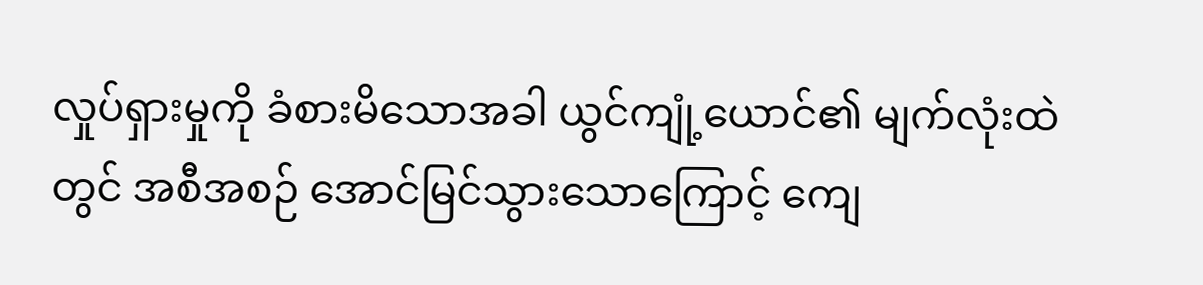လှုပ်ရှားမှုကို ခံစားမိသောအခါ ယွင်ကျုံ့ယောင်၏ မျက်လုံးထဲတွင် အစီအစဉ် အောင်မြင်သွားသောကြောင့် ကျေ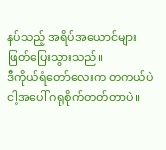နပ်သည့် အရိပ်အယောင်များ ဖြတ်ပြေးသွားသည်။
ဒီကိုယ်ရံတော်လေးက တကယ်ပဲ ငါ့အပေါ် ဂရုစိုက်တတ်တာပဲ။